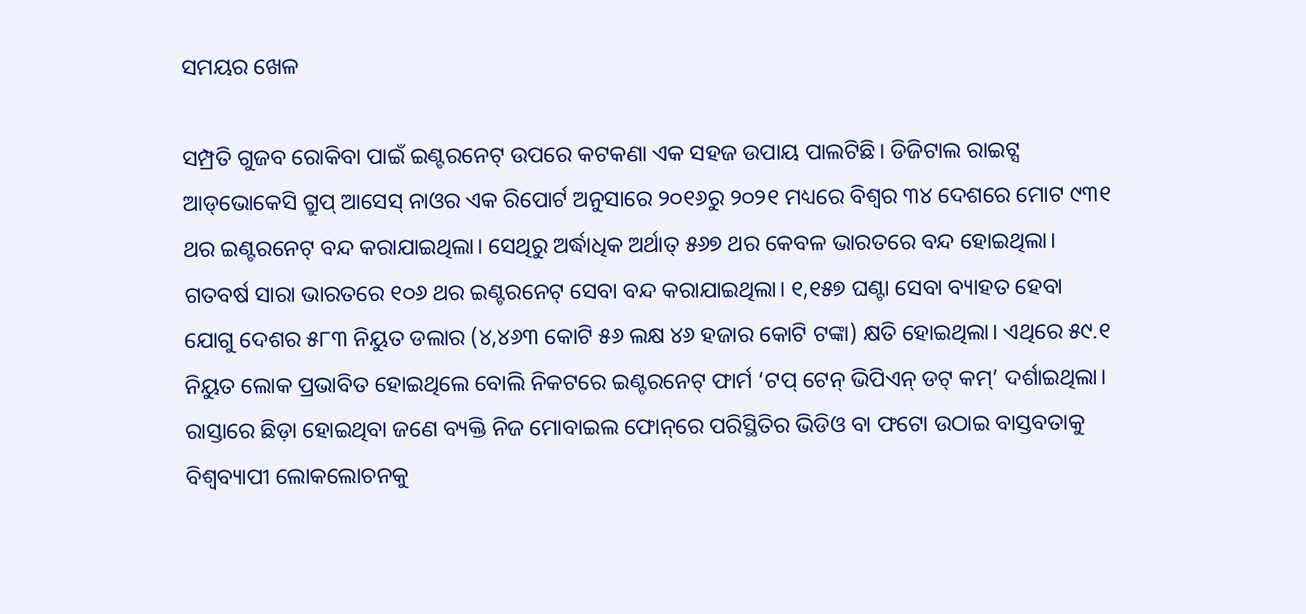ସମୟର ଖେଳ

ସମ୍ପ୍ରତି ଗୁଜବ ରୋକିବା ପାଇଁ ଇଣ୍ଟରନେଟ୍‌ ଉପରେ କଟକଣା ଏକ ସହଜ ଉପାୟ ପାଲଟିଛି। ଡିଜିଟାଲ ରାଇଟ୍ସ ଆଡ୍‌ଭୋକେସି ଗ୍ରୁପ୍‌ ଆସେସ୍‌ ନାଓର ଏକ ରିପୋର୍ଟ ଅନୁସାରେ ୨୦୧୬ରୁ ୨୦୨୧ ମଧ୍ୟରେ ବିଶ୍ୱର ୩୪ ଦେଶରେ ମୋଟ ୯୩୧ ଥର ଇଣ୍ଟରନେଟ୍‌ ବନ୍ଦ କରାଯାଇଥିଲା। ସେଥିରୁ ଅର୍ଦ୍ଧାଧିକ ଅର୍ଥାତ୍‌ ୫୬୭ ଥର କେବଳ ଭାରତରେ ବନ୍ଦ ହୋଇଥିଲା। ଗତବର୍ଷ ସାରା ଭାରତରେ ୧୦୬ ଥର ଇଣ୍ଟରନେଟ୍‌ ସେବା ବନ୍ଦ କରାଯାଇଥିଲା। ୧,୧୫୭ ଘଣ୍ଟା ସେବା ବ୍ୟାହତ ହେବା ଯୋଗୁ ଦେଶର ୫୮୩ ନିୟୁତ ଡଲାର (୪,୪୬୩ କୋଟି ୫୬ ଲକ୍ଷ ୪୬ ହଜାର କୋଟି ଟଙ୍କା) କ୍ଷତି ହୋଇଥିଲା। ଏଥିରେ ୫୯.୧ ନିୟୁତ ଲୋକ ପ୍ରଭାବିତ ହୋଇଥିଲେ ବୋଲି ନିକଟରେ ଇଣ୍ଟରନେଟ୍‌ ଫାର୍ମ ‘ଟପ୍‌ ଟେନ୍‌ ଭିପିଏନ୍‌ ଡଟ୍‌ କମ୍‌’ ଦର୍ଶାଇଥିଲା। ରାସ୍ତାରେ ଛିଡ଼ା ହୋଇଥିବା ଜଣେ ବ୍ୟକ୍ତି ନିଜ ମୋବାଇଲ ଫୋନ୍‌ରେ ପରିସ୍ଥିତିର ଭିଡିଓ ବା ଫଟୋ ଉଠାଇ ବାସ୍ତବତାକୁ ବିଶ୍ୱବ୍ୟାପୀ ଲୋକଲୋଚନକୁ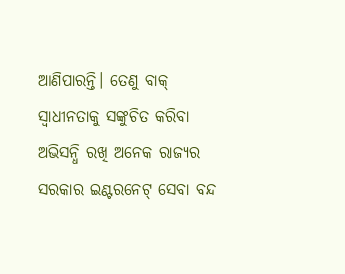ଆଣିପାରନ୍ତି। ତେଣୁ ବାକ୍‌ ସ୍ବାଧୀନତାକୁ ସଙ୍କୁଚିତ କରିବା ଅଭିସନ୍ଧି ରଖି ଅନେକ ରାଜ୍ୟର ସରକାର ଇଣ୍ଟରନେଟ୍‌ ସେବା ବନ୍ଦ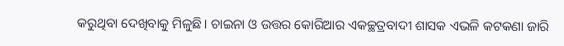କରୁଥିବା ଦେଖିବାକୁ ମିଳୁଛି। ଚାଇନା ଓ ଉତ୍ତର କୋରିଆର ଏକଚ୍ଛତ୍ରବାଦୀ ଶାସକ ଏଭଳି କଟକଣା ଜାରି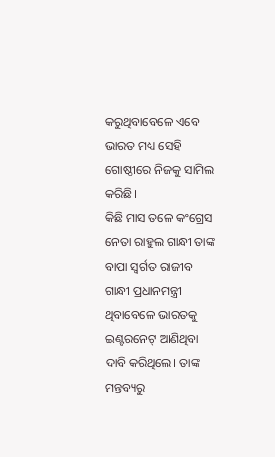କରୁଥିବାବେଳେ ଏବେ ଭାରତ ମଧ୍ୟ ସେହି ଗୋଷ୍ଠୀରେ ନିଜକୁ ସାମିଲ କରିଛି।
କିଛି ମାସ ତଳେ କଂଗ୍ରେସ ନେତା ରାହୁଲ ଗାନ୍ଧୀ ତାଙ୍କ ବାପା ସ୍ବର୍ଗତ ରାଜୀବ ଗାନ୍ଧୀ ପ୍ରଧାନମନ୍ତ୍ରୀ ଥିବାବେଳେ ଭାରତକୁ ଇଣ୍ଟରନେଟ୍‌ ଆଣିଥିବା ଦାବି କରିଥିଲେ। ତାଙ୍କ ମନ୍ତବ୍ୟରୁ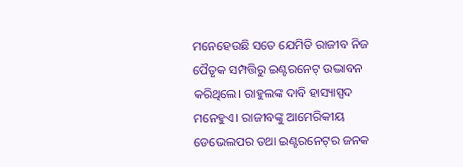ମନେହେଉଛି ସତେ ଯେମିତି ରାଜୀବ ନିଜ ପୈତୃକ ସମ୍ପତ୍ତିରୁ ଇଣ୍ଟରନେଟ୍‌ ଉଦ୍ଭାବନ କରିଥିଲେ। ରାହୁଲଙ୍କ ଦାବି ହାସ୍ୟାସ୍ପଦ ମନେହୁଏ। ରାଜୀବଙ୍କୁ ଆମେରିକୀୟ ଡେଭେଲପର ତଥା ଇଣ୍ଟରନେଟ୍‌ର ଜନକ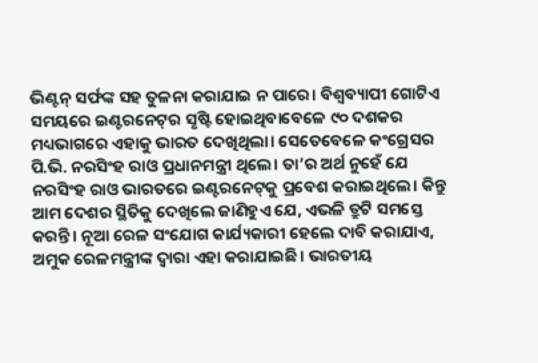ଭିଣ୍ଟନ୍‌ ସର୍ଫଙ୍କ ସହ ତୁଳନା କରାଯାଇ ନ ପାରେ। ବିଶ୍ୱବ୍ୟାପୀ ଗୋଟିଏ ସମୟରେ ଇଣ୍ଟରନେଟ୍‌ର ସୃଷ୍ଟି ହୋଇଥିବାବେଳେ ୯୦ ଦଶକର ମଧ୍ୟଭାଗରେ ଏହାକୁ ଭାରତ ଦେଖିଥିଲା। ସେତେବେଳେ କଂଗ୍ରେସର ପି.ଭି. ନରସିଂହ ରାଓ ପ୍ରଧାନମନ୍ତ୍ରୀ ଥିଲେ। ତା’ର ଅର୍ଥ ନୁହେଁ ଯେ ନରସିଂହ ରାଓ ଭାରତରେ ଇଣ୍ଟରନେଟ୍‌କୁ ପ୍ରବେଶ କରାଇଥିଲେ। କିନ୍ତୁ ଆମ ଦେଶର ସ୍ଥିତିକୁ ଦେଖିଲେ ଜାଣିହୁଏ ଯେ, ଏଭଳି ତ୍ରୁଟି ସମସ୍ତେ କରନ୍ତି। ନୂଆ ରେଳ ସଂଯୋଗ କାର୍ଯ୍ୟକାରୀ ହେଲେ ଦାବି କରାଯାଏ, ଅମୁକ ରେଳମନ୍ତ୍ରୀଙ୍କ ଦ୍ୱାରା ଏହା କରାଯାଇଛି। ଭାରତୀୟ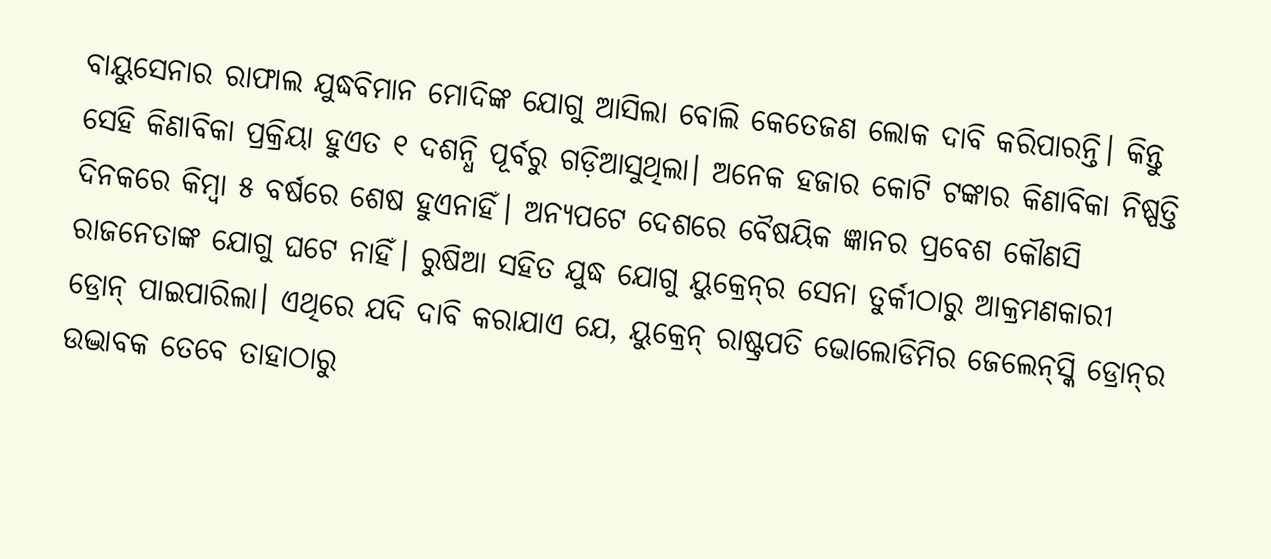ବାୟୁସେନାର ରାଫାଲ ଯୁଦ୍ଧବିମାନ ମୋଦିଙ୍କ ଯୋଗୁ ଆସିଲା ବୋଲି କେତେଜଣ ଲୋକ ଦାବି କରିପାରନ୍ତି। କିନ୍ତୁ ସେହି କିଣାବିକା ପ୍ରକ୍ରିୟା ହୁଏତ ୧ ଦଶନ୍ଧି ପୂର୍ବରୁ ଗଡ଼ିଆସୁଥିଲା। ଅନେକ ହଜାର କୋଟି ଟଙ୍କାର କିଣାବିକା ନିଷ୍ପତ୍ତି ଦିନକରେ କିମ୍ବା ୫ ବର୍ଷରେ ଶେଷ ହୁଏନାହିଁ। ଅନ୍ୟପଟେ ଦେଶରେ ବୈଷୟିକ ଜ୍ଞାନର ପ୍ରବେଶ କୌଣସି ରାଜନେତାଙ୍କ ଯୋଗୁ ଘଟେ ନାହିଁ। ରୁଷିଆ ସହିତ ଯୁଦ୍ଧ ଯୋଗୁ ୟୁକ୍ରେନ୍‌ର ସେନା ତୁର୍କୀଠାରୁ ଆକ୍ରମଣକାରୀ ଡ୍ରୋନ୍‌ ପାଇପାରିଲା। ଏଥିରେ ଯଦି ଦାବି କରାଯାଏ ଯେ, ୟୁକ୍ରେନ୍‌ ରାଷ୍ଟ୍ରପତି ଭୋଲୋଡିମିର ଜେଲେନ୍‌ସ୍କି ଡ୍ରୋନ୍‌ର ଉଦ୍ଭାବକ ତେବେ ତାହାଠାରୁ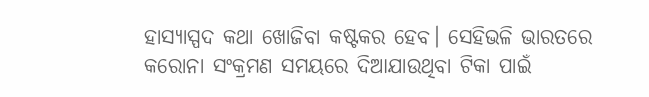ହାସ୍ୟାସ୍ପଦ କଥା ଖୋଜିବା କଷ୍ଟକର ହେବ। ସେହିଭଳି ଭାରତରେ କରୋନା ସଂକ୍ରମଣ ସମୟରେ ଦିଆଯାଉଥିବା ଟିକା ପାଇଁ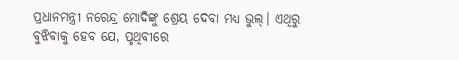ପ୍ରଧାନମନ୍ତ୍ରୀ ନରେନ୍ଦ୍ର ମୋଦିଙ୍କୁ ଶ୍ରେୟ ଦେବା ମଧ୍ୟ ଭୁଲ୍‌। ଏଥିରୁ ବୁଝିବାକୁ ହେବ ଯେ, ପୃଥିବୀରେ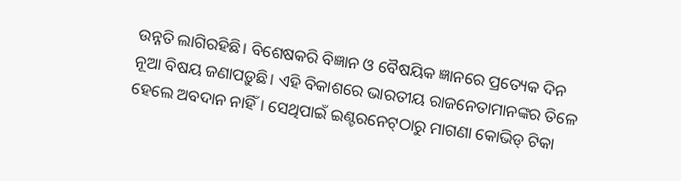ଉନ୍ନତି ଲାଗିରହିଛି। ବିଶେଷକରି ବିଜ୍ଞାନ ଓ ବୈଷୟିକ ଜ୍ଞାନରେ ପ୍ରତ୍ୟେକ ଦିନ ନୂଆ ବିଷୟ ଜଣାପଡ଼ୁଛି। ଏହି ବିକାଶରେ ଭାରତୀୟ ରାଜନେତାମାନଙ୍କର ତିଳେ ହେଲେ ଅବଦାନ ନାହିଁ। ସେଥିପାଇଁ ଇଣ୍ଟରନେଟ୍‌ଠାରୁ ମାଗଣା କୋଭିଡ୍‌ ଟିକା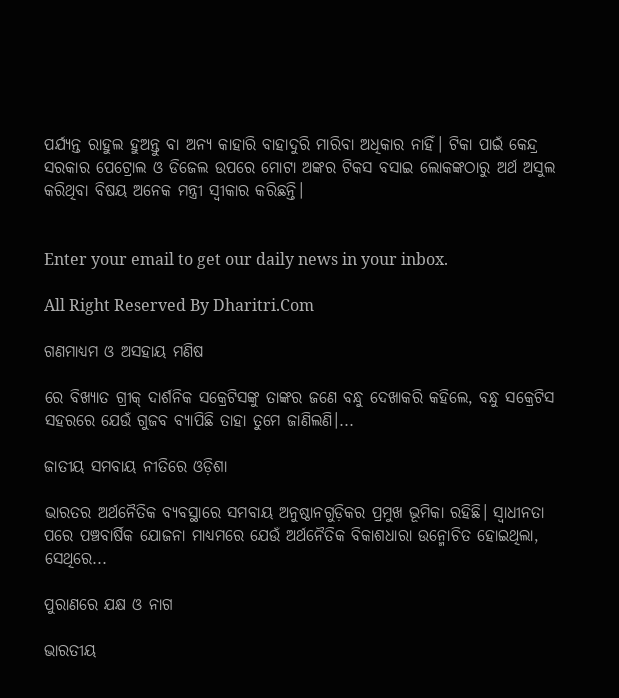ପର୍ଯ୍ୟନ୍ତ ରାହୁଲ ହୁଅନ୍ତୁ ବା ଅନ୍ୟ କାହାରି ବାହାଦୁରି ମାରିବା ଅଧିକାର ନାହିଁ। ଟିକା ପାଇଁ କେନ୍ଦ୍ର ସରକାର ପେଟ୍ରୋଲ ଓ ଡିଜେଲ ଉପରେ ମୋଟା ଅଙ୍କର ଟିକସ ବସାଇ ଲୋକଙ୍କଠାରୁ ଅର୍ଥ ଅସୁଲ କରିଥିବା ବିଷୟ ଅନେକ ମନ୍ତ୍ରୀ ସ୍ବୀକାର କରିଛନ୍ତି।


Enter your email to get our daily news in your inbox.

All Right Reserved By Dharitri.Com

ଗଣମାଧ୍ୟମ ଓ ଅସହାୟ ମଣିଷ

ରେ ବିଖ୍ୟାତ ଗ୍ରୀକ୍‌ ଦାର୍ଶନିକ ସକ୍ରେଟିସଙ୍କୁ ତାଙ୍କର ଜଣେ ବନ୍ଧୁ ଦେଖାକରି କହିଲେ, ବନ୍ଧୁ ସକ୍ରେଟିସ ସହରରେ ଯେଉଁ ଗୁଜବ ବ୍ୟାପିଛି ତାହା ତୁମେ ଜାଣିଲଣି।...

ଜାତୀୟ ସମବାୟ ନୀତିରେ ଓଡ଼ିଶା

ଭାରତର ଅର୍ଥନୈତିକ ବ୍ୟବସ୍ଥାରେ ସମବାୟ ଅନୁଷ୍ଠାନଗୁଡ଼ିକର ପ୍ରମୁଖ ଭୂମିକା ରହିଛି। ସ୍ବାଧୀନତା ପରେ ପଞ୍ଚବାର୍ଷିକ ଯୋଜନା ମାଧ୍ୟମରେ ଯେଉଁ ଅର୍ଥନୈତିକ ବିକାଶଧାରା ଉନ୍ମୋଚିତ ହୋଇଥିଲା, ସେଥିରେ...

ପୁରାଣରେ ଯକ୍ଷ ଓ ନାଗ

ଭାରତୀୟ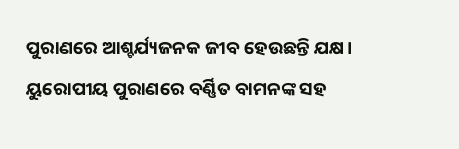ପୁରାଣରେ ଆଶ୍ଚର୍ଯ୍ୟଜନକ ଜୀବ ହେଉଛନ୍ତି ଯକ୍ଷ। ୟୁରୋପୀୟ ପୁରାଣରେ ବର୍ଣ୍ଣିତ ବାମନଙ୍କ ସହ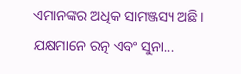ଏମାନଙ୍କର ଅଧିକ ସାମଞ୍ଜସ୍ୟ ଅଛି। ଯକ୍ଷମାନେ ରତ୍ନ ଏବଂ ସୁନା...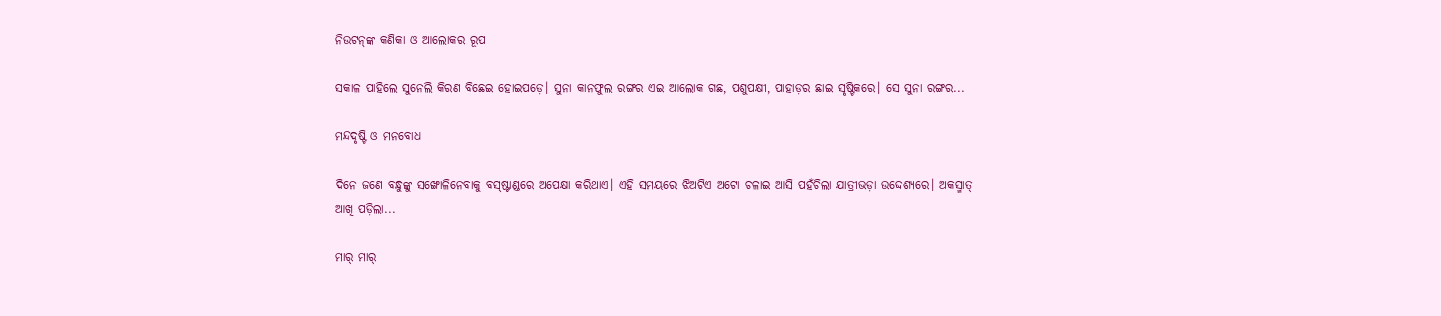ନିଉଟନ୍‌ଙ୍କ କଣିକା ଓ ଆଲୋକର ରୂପ

ସକାଳ ପାହିଲେ ସୁନେଲି କିରଣ ବିଛେଇ ହୋଇପଡ଼େ। ସୁନା କାନଫୁଲ ରଙ୍ଗର ଏଇ ଆଲୋକ ଗଛ, ପଶୁପକ୍ଷୀ, ପାହାଡ଼ର ଛାଇ ସୃଷ୍ଟିକରେ। ସେ ସୁନା ରଙ୍ଗର...

ମନ୍ଦଦୃଷ୍ଟି ଓ ମନବୋଧ

ଦିନେ ଜଣେ ବନ୍ଧୁଙ୍କୁ ସଙ୍ଖୋଳିନେବାକୁ ବସ୍‌ଷ୍ଟାଣ୍ଡରେ ଅପେକ୍ଷା କରିଥାଏ। ଏହି ସମୟରେ ଝିଅଟିଏ ଅଟୋ ଚଳାଇ ଆସି ପହଁଚିଲା ଯାତ୍ରୀଭଡ଼ା ଉଦ୍ଦେଶ୍ୟରେ। ଅକସ୍ମାତ୍‌ ଆଖି ପଡ଼ିଲା...

ମାର୍‌ ମାର୍‌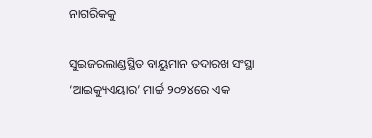ନାଗରିକକୁ

ସୁଇଜରଲାଣ୍ଡସ୍ଥିତ ବାୟୁମାନ ତଦାରଖ ସଂସ୍ଥା ‘ଆଇକ୍ୟୁଏୟାର’ ମାର୍ଚ୍ଚ ୨୦୨୪ରେ ଏକ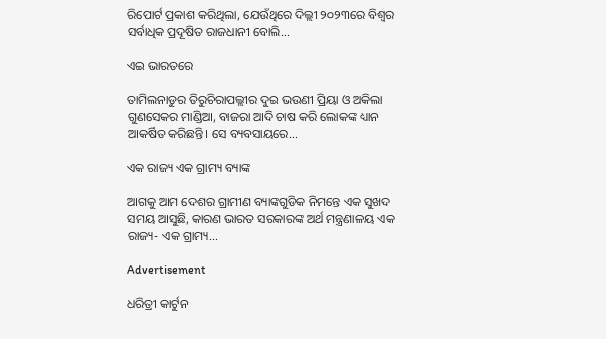ରିପୋର୍ଟ ପ୍ରକାଶ କରିଥିଲା, ଯେଉଁଥିରେ ଦିଲ୍ଲୀ ୨୦୨୩ରେ ବିଶ୍ୱର ସର୍ବାଧିକ ପ୍ରଦୂଷିତ ରାଜଧାନୀ ବୋଲି...

ଏଇ ଭାରତରେ

ତାମିଲନାଡୁର ତିରୁଚିରାପଲ୍ଲୀର ଦୁଇ ଭଉଣୀ ପ୍ରିୟା ଓ ଅକିଲା ଗୁଣସେକର ମାଣ୍ଡିଆ, ବାଜରା ଆଦି ଚାଷ କରି ଲୋକଙ୍କ ଧ୍ୟାନ ଆକର୍ଷିତ କରିଛନ୍ତି। ସେ ବ୍ୟବସାୟରେ...

ଏକ ରାଜ୍ୟ ଏକ ଗ୍ରାମ୍ୟ ବ୍ୟାଙ୍କ

ଆଗକୁ ଆମ ଦେଶର ଗ୍ରାମୀଣ ବ୍ୟାଙ୍କଗୁଡିକ ନିମନ୍ତେ ଏକ ସୁଖଦ ସମୟ ଆସୁଛି, କାରଣ ଭାରତ ସରକାରଙ୍କ ଅର୍ଥ ମନ୍ତ୍ରଣାଳୟ ଏକ ରାଜ୍ୟ- ଏକ ଗ୍ରାମ୍ୟ...

Advertisement

ଧରିତ୍ରୀ କାର୍ଟୁନ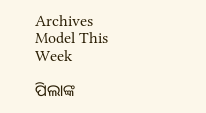Archives
Model This Week

ପିଲାଙ୍କ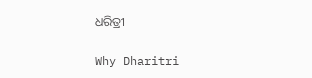ଧରିତ୍ରୀ

Why Dharitri